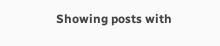Showing posts with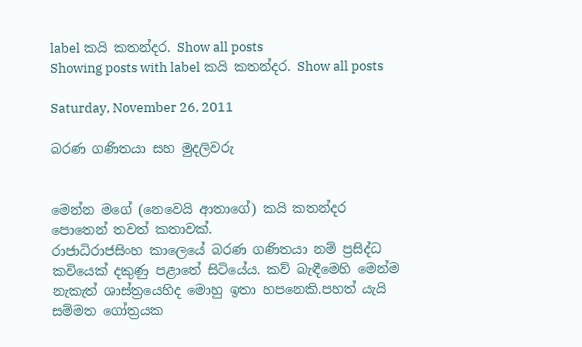label කයි කතන්දර. Show all posts
Showing posts with label කයි කතන්දර. Show all posts

Saturday, November 26, 2011

බරණ ගණිතයා සහ මුදලිවරු


මෙන්න මගේ (නෙවෙයි ආතාගේ) කයි කතන්දර පොතෙන් තවත් කතාවක්.
රාජාධිරාජසිංහ කාලෙයේ බරණ ගණිතයා නම් ප්‍රසිද්ධ කවියෙක් දකුණු පළාතේ සිටියේය. කව් බැඳීමෙහි මෙන්ම නැකැත් ශාස්ත්‍රයෙහිද මොහු ඉතා හපනෙකි.පහත් යැයි සම්මත ගෝත්‍රයක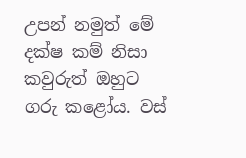උපන් නමුත් මේ දක්ෂ කම් නිසා කවුරුත් ඔහුට ගරු කළෝය. වස්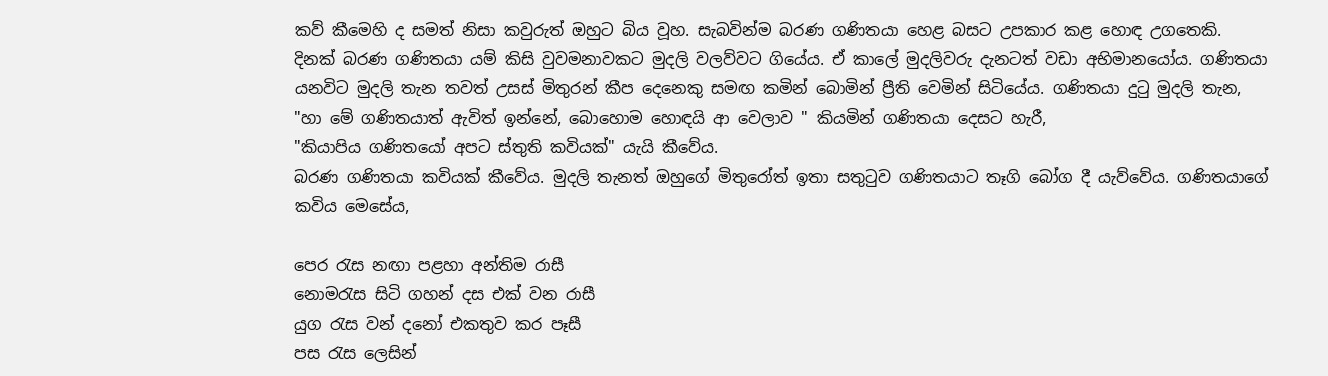කව් කීමෙහි ද සමත් නිසා කවුරුත් ඔහුට බිය වූහ. සැබවින්ම බරණ ගණිතයා හෙළ බසට උපකාර කළ හොඳ උගතෙකි.
දිනක් බරණ ගණිතයා යම් කිසි වුවමනාවකට මුදලි වලව්වට ගියේය. ඒ කාලේ මුදලිවරු දැනටත් වඩා අභිමානයෝය. ගණිතයා යනවිට මුදලි තැන තවත් උසස් මිතුරන් කීප දෙනෙකු සමඟ කමින් බොමින් ප්‍රීති වෙමින් සිටියේය. ගණිතයා දුටු මුදලි තැන,
"හා මේ ගණිතයාත් ඇවිත් ඉන්නේ, බොහොම හොඳයි ආ වෙලාව " කියමින් ගණිතයා දෙසට හැරී,
"කියාපිය ගණිතයෝ අපට ස්තුති කවියක්" යැයි කීවේය.
බරණ ගණිතයා කවියක් කීවේය. මුදලි තැනත් ඔහුගේ මිතුරෝත් ඉතා සතුටුව ගණිතයාට තෑගි බෝග දී යැව්වේය. ගණිතයාගේ කවිය මෙසේය,

පෙර රැස නඟා පළහා අන්තිම රාසී
නොමරැස සිටි ගහන් දස එක් වන රාසී
යුග රැස වන් දනෝ එකතුව කර පෑසී
පස රැස ලෙසින්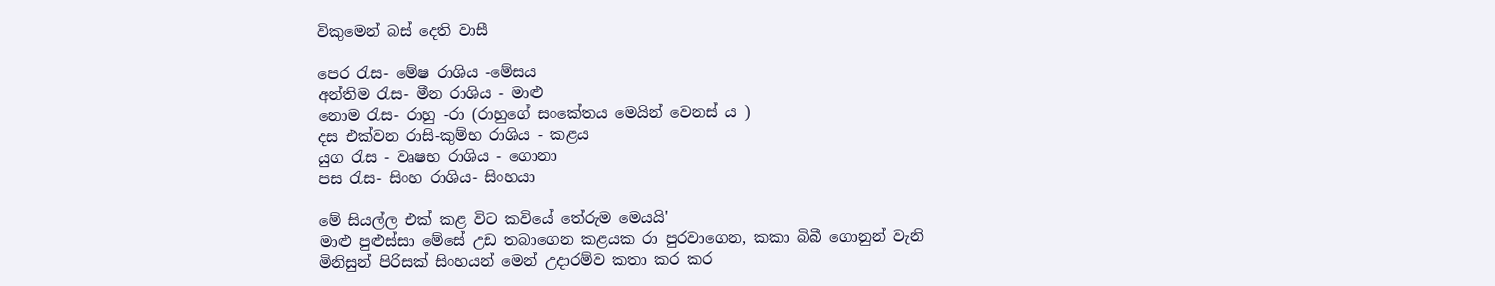විකුමෙන් බස් දෙති වාසී

පෙර රැස- මේෂ රාශිය -මේසය
අන්තිම රැස- මීන රාශිය - මාළු
නොම රැස- රාහු -රා (රාහුගේ සංකේතය මෙයින් වෙනස් ය )
දස එක්වන රාසි-කුම්භ රාශිය - කළය
යුග රැස - වෘෂභ රාශිය - ගොනා
පස රැස- සිංහ රාශිය- සිංහයා

මේ සියල්ල එක් කළ විට කවියේ තේරුම මෙයයි'
මාළු පුළුස්සා මේසේ උඩ තබාගෙන කළයක රා පුරවාගෙන, කකා බිබී ගොනුන් වැනි මිනිසුන් පිරිසක් සිංහයන් මෙන් උදාරම්ව කතා කර කර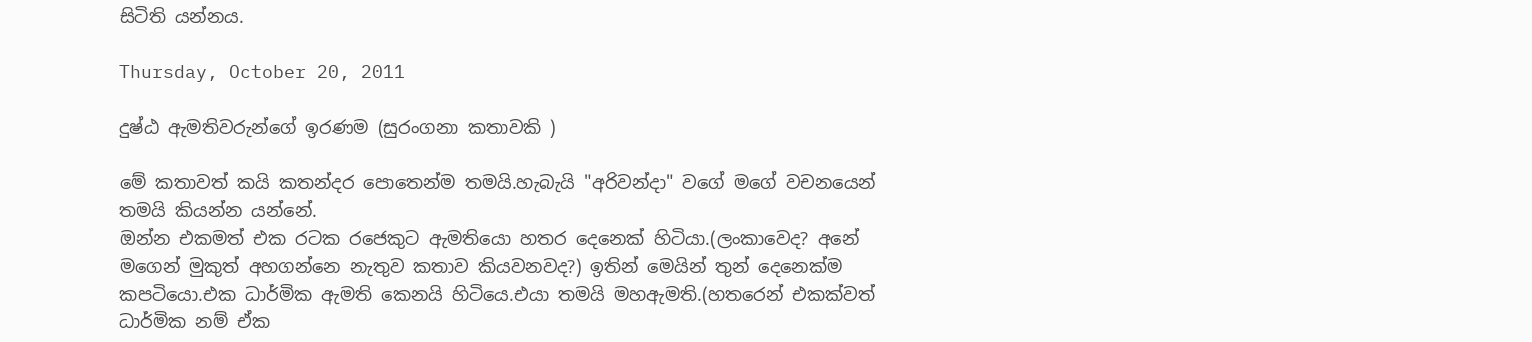සිටිති යන්නය.

Thursday, October 20, 2011

දුෂ්ඨ ඇමතිවරුන්ගේ ඉරණම (සුරංගනා කතාවකි )

මේ කතාවත් කයි කතන්දර පොතෙන්ම තමයි.හැබැයි "අරිවන්දා" වගේ මගේ වචනයෙන් තමයි කියන්න යන්නේ.
ඔන්න එකමත් එක රටක රජෙකුට ඇමතියො හතර දෙනෙක් හිටියා.(ලංකාවෙද? අනේ මගෙන් මුකුත් අහගන්නෙ නැතුව කතාව කියවනවද?) ඉතින් මෙයින් තුන් දෙනෙක්ම කපටියො.එක ධාර්මික ඇමති කෙනයි හිටියෙ.එයා තමයි මහඇමති.(හතරෙන් එකක්වත් ධාර්මික නම් ඒක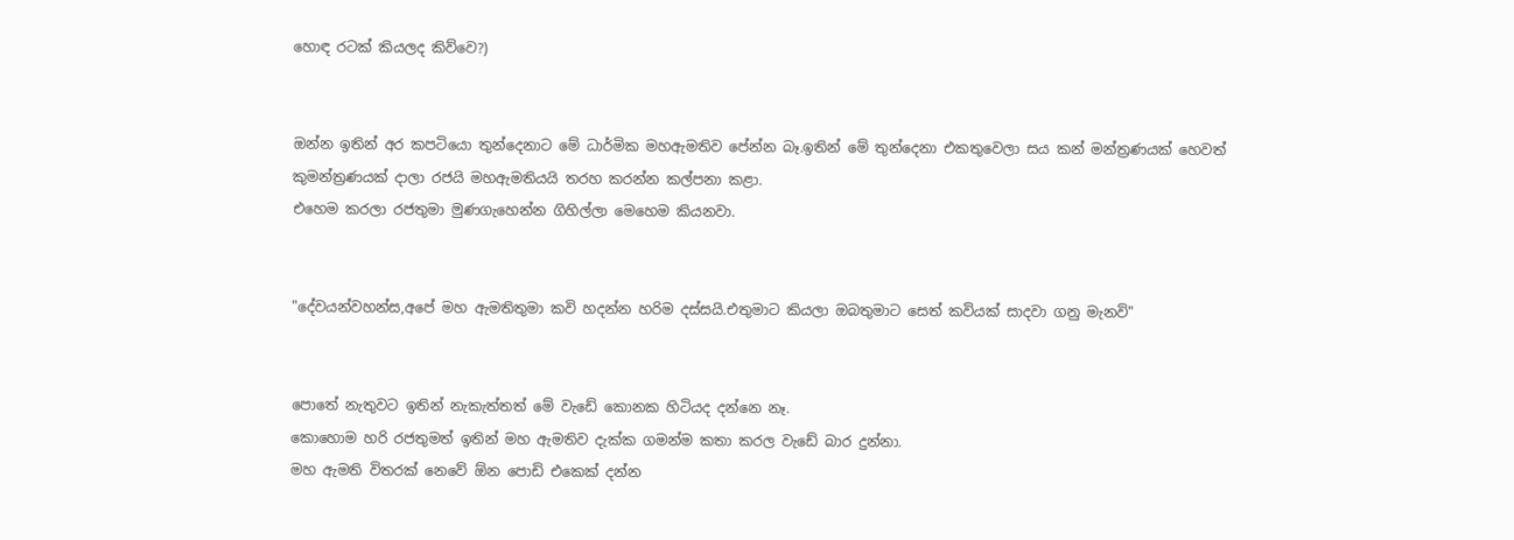හොඳ රටක් කියලද කිව්වෙ?)


ඔන්න ඉතින් අර කපටියො තුන්දෙනාට මේ ධාර්මික මහඇමතිව පේන්න බෑ.ඉතින් මේ තුන්දෙනා එකතුවෙලා සය කන් මන්ත්‍රණයක් හෙවත් කුමන්ත්‍රණයක් දාලා රජයි මහඇමතියයි තරහ කරන්න කල්පනා කළා.
එහෙම කරලා රජතුමා මුණගැහෙන්න ගිහිල්ලා මෙහෙම කියනවා.


"දේවයන්වහන්ස,අපේ මහ ඇමතිතුමා කවි හදන්න හරිම දස්සයි.එතුමාට කියලා ඔබතුමාට සෙත් කවියක් සාදවා ගනු මැනවි"


පොතේ නැතුවට ඉතින් නැකැත්තත් මේ වැඩේ කොනක හිටියද දන්නෙ නෑ.
කොහොම හරි රජතුමත් ඉතින් මහ ඇමතිව දැක්ක ගමන්ම කතා කරල වැඩේ බාර දුන්නා.
මහ ඇමති විතරක් නෙවේ ඕන පොඩි එකෙක් දන්න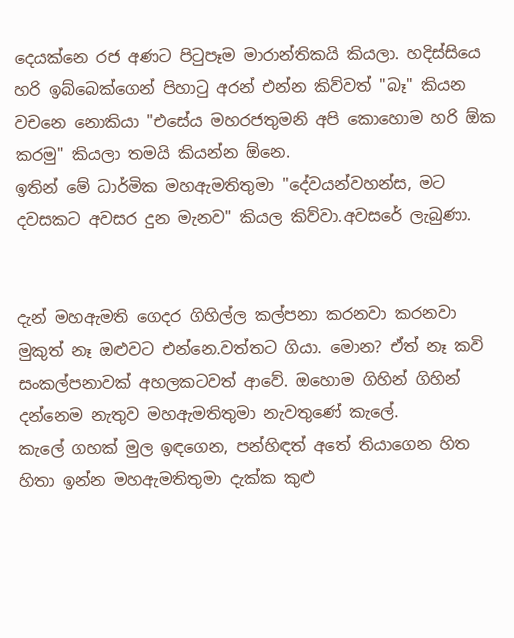දෙයක්නෙ රජ අණට පිටුපෑම මාරාන්තිකයි කියලා. හදිස්සියෙ හරි ඉබ්බෙක්ගෙන් පිහාටු අරන් එන්න කිව්වත් "බෑ" කියන වචනෙ නොකියා "එසේය මහරජතුමනි අපි කොහොම හරි ඕක කරමු" කියලා තමයි කියන්න ඕනෙ.
ඉතින් මේ ධාර්මික මහඇමතිතුමා "දේවයන්වහන්ස, මට දවසකට අවසර දුන මැනව" කියල කිව්වා.අවසරේ ලැබුණා.


දැන් මහඇමති ගෙදර ගිහිල්ල කල්පනා කරනවා කරනවා මුකුත් නෑ ඔළුවට එන්නෙ.වත්තට ගියා. මොන? ඒත් නෑ කවි සංකල්පනාවක් අහලකටවත් ආවේ. ඔහොම ගිහින් ගිහින් දන්නෙම නැතුව මහඇමතිතුමා නැවතුණේ කැලේ.
කැලේ ගහක් මුල ඉඳගෙන, පන්හිඳත් අතේ තියාගෙන හිත හිතා ඉන්න මහඇමතිතුමා දැක්ක කුළු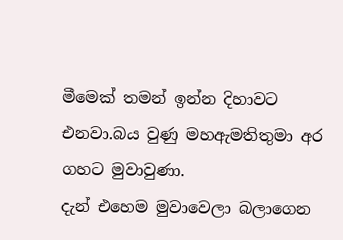මීමෙක් තමන් ඉන්න දිහාවට එනවා.බය වුණු මහඇමතිතුමා අර ගහට මුවාවුණා.
දැන් එහෙම මුවාවෙලා බලාගෙන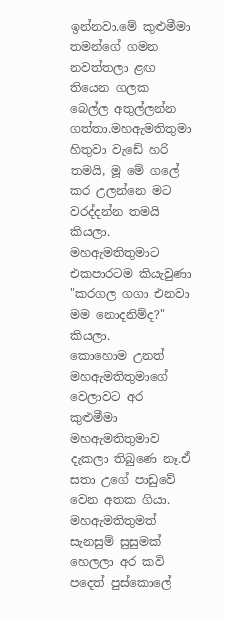ඉන්නවා.මේ කුළුමීමා තමන්ගේ ගමන නවත්තලා ළඟ තියෙන ගලක බෙල්ල අතුල්ලන්න ගත්තා.මහඇමතිතුමා හිතුවා වැඩේ හරි තමයි, මූ මේ ගලේ කර උලන්නෙ මට වරද්දන්න තමයි කියලා.
මහඇමතිතුමාට එකපාරටම කියැවුණා "කරගල ගගා එනවා මම නොදනිම්ද?" කියලා.
කොහොම උනත් මහඇමතිතුමාගේ වෙලාවට අර කුළුමීමා මහඇමතිතුමාව දැකලා තිබුණෙ නෑ.ඒ සතා උගේ පාඩුවේ වෙන අතක ගියා.
මහඇමතිතුමත් සැනසුම් සුසුමක් හෙලලා අර කවි පදෙත් පුස්කොලේ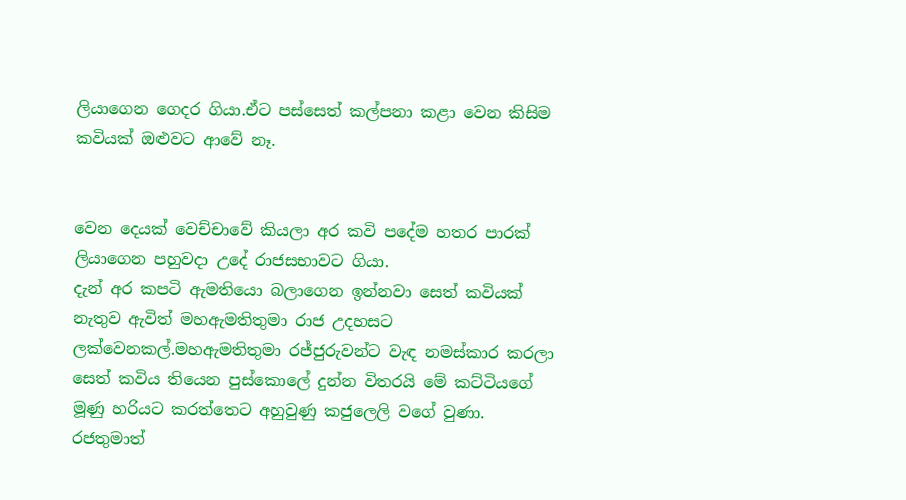ලියාගෙන ගෙදර ගියා.ඒට පස්සෙත් කල්පනා කළා වෙන කිසිම කවියක් ඔළුවට ආවේ නෑ.


වෙන දෙයක් වෙච්චාවේ කියලා අර කවි පදේම හතර පාරක් ලියාගෙන පහුවදා උදේ රාජසභාවට ගියා.
දැන් අර කපටි ඇමතියො බලාගෙන ඉන්නවා සෙත් කවියක් නැතුව ඇවිත් මහඇමතිතුමා රාජ උදහසට ලක්වෙනකල්.මහඇමතිතුමා රජ්ජුරුවන්ට වැඳ නමස්කාර කරලා සෙත් කවිය තියෙන පුස්කොලේ දුන්න විතරයි මේ කට්ටියගේ මූණු හරියට කරත්තෙට අහුවුණු කජුලෙලි වගේ වුණා.
රජතුමාත්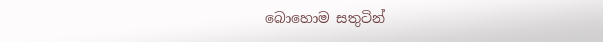බොහොම සතුටින්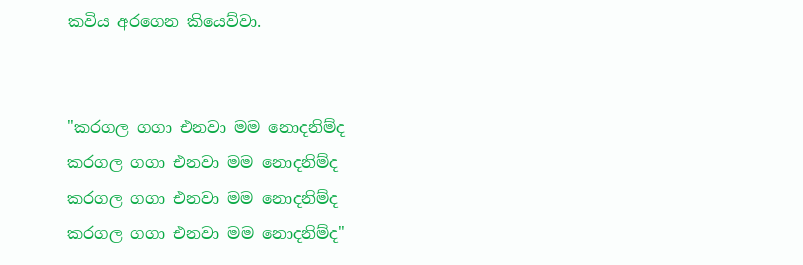කවිය අරගෙන කියෙව්වා.


"කරගල ගගා එනවා මම නොදනිම්ද
කරගල ගගා එනවා මම නොදනිම්ද
කරගල ගගා එනවා මම නොදනිම්ද
කරගල ගගා එනවා මම නොදනිම්ද"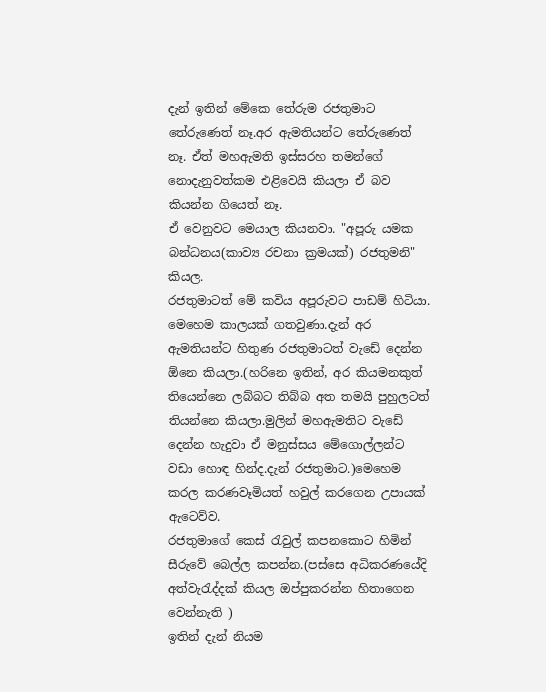දැන් ඉතින් මේකෙ තේරුම රජතුමාට තේරුණෙත් නෑ.අර ඇමතියන්ට තේරුණෙත් නෑ. ඒත් මහඇමති ඉස්සරහ තමන්ගේ නොදැනුවත්කම එළිවෙයි කියලා ඒ බව කියන්න ගියෙත් නෑ.
ඒ වෙනුවට මෙයාල කියනවා. "අපූරු යමක බන්ධනය(කාව්‍ය රචනා ක්‍රමයක්) රජතුමනි" කියල.
රජතුමාටත් මේ කවිය අපූරුවට පාඩම් හිටියා.
මෙහෙම කාලයක් ගතවුණා.දැන් අර ඇමතියන්ට හිතුණ රජතුමාටත් වැඩේ දෙන්න ඕනෙ කියලා.(හරිනෙ ඉතින්, අර කියමනකුත් තියෙන්නෙ ලබ්බට තිබ්බ අත තමයි පුහුලටත් තියන්නෙ කියලා.මුලින් මහඇමතිට වැඩේ දෙන්න හැදුවා ඒ මනුස්සය මේගොල්ලන්ට වඩා හොඳ හින්ද.දැන් රජතුමාට.)මෙහෙම කරල කරණවෑමියත් හවුල් කරගෙන උපායක් ඇටෙව්ව.
රජතුමාගේ කෙස් රැවුල් කපනකොට හිමින් සීරුවේ බෙල්ල කපන්න.(පස්සෙ අධිකරණයේදි අත්වැරැද්දක් කියල ඔප්පුකරන්න හිතාගෙන වෙන්නැති )
ඉතින් දැන් නියම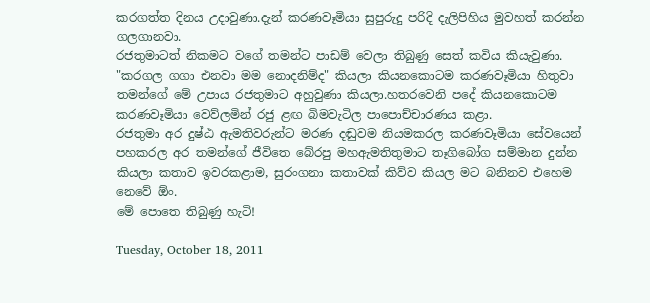කරගත්ත දිනය උදාවුණා.දැන් කරණවෑමියා සුපුරුදු පරිදි දැලිපිහිය මුවහත් කරන්න ගලගානවා.
රජතුමාටත් නිකමට වගේ තමන්ට පාඩම් වෙලා තිබුණු සෙත් කවිය කියැවුණා.
"කරගල ගගා එනවා මම නොදනිම්ද" කියලා කියනකොටම කරණවෑමියා හිතුවා තමන්ගේ මේ උපාය රජතුමාට අහුවුණා කියලා.හතරවෙනි පදේ කියනකොටම කරණවෑමියා වෙව්ලමින් රජු ළඟ බිමවැටිල පාපොච්චාරණය කළා.
රජතුමා අර දුෂ්ඨ ඇමතිවරුන්ට මරණ දඬුවම නියමකරල කරණවෑමියා සේවයෙන් පහකරල අර තමන්ගේ ජීවිතෙ බේරපු මහඇමතිතුමාට තෑගිබෝග සම්මාන දුන්න කියලා කතාව ඉවරකළාම, සුරංගනා කතාවක් කිව්ව කියල මට බනිනව එහෙම නෙවේ ඕං.
මේ පොතෙ තිබුණු හැටි!

Tuesday, October 18, 2011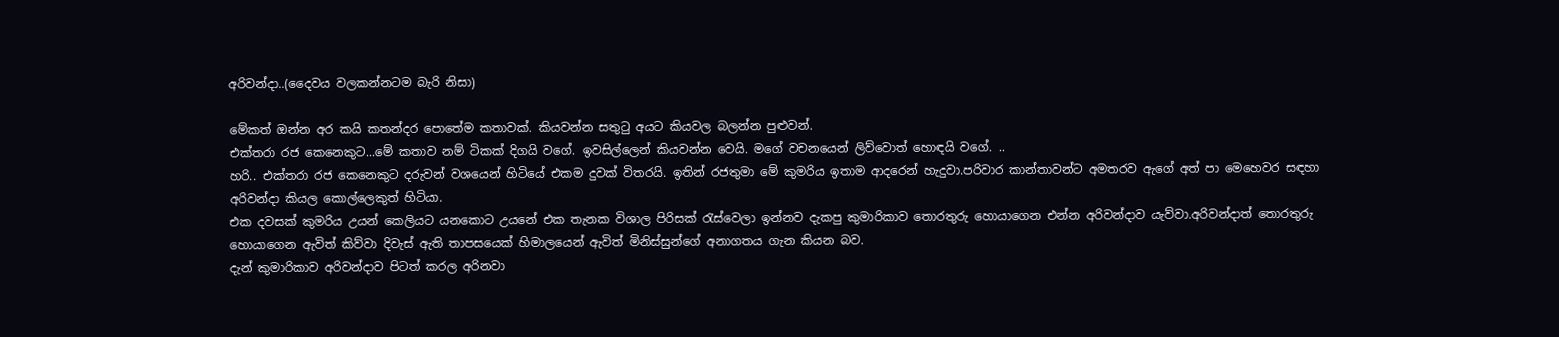අරිවන්දා..(දෛවය වලකන්නටම බැරි නිසා)

මේකත් ඔන්න අර කයි කතන්දර පොතේම කතාවක්. කියවන්න සතුටු අයට කියවල බලන්න පුළුවන්.
එක්තරා රජ කෙනෙකුට...මේ කතාව නම් ටිකක් දිගයි වගේ. ඉවසිල්ලෙන් කියවන්න වෙයි. මගේ වචනයෙන් ලිව්වොත් හොඳයි වගේ. ..
හරි.. එක්තරා රජ කෙනෙකුට දරුවන් වශයෙන් හිටියේ එකම දුවක් විතරයි. ඉතින් රජතුමා මේ කුමරිය ඉතාම ආදරෙන් හැදුවා.පරිවාර කාන්තාවන්ට අමතරව ඇගේ අත් පා මෙහෙවර සඳහා අරිවන්දා කියල කොල්ලෙකුත් හිටියා.
එක දවසක් කුමරිය උයන් කෙලියට යනකොට උයනේ එක තැනක විශාල පිරිසක් රැස්වෙලා ඉන්නව දැකපු කුමාරිකාව තොරතුරු හොයාගෙන එන්න අරිවන්දාව යැව්වා.අරිවන්දාත් තොරතුරු හොයාගෙන ඇවිත් කිව්වා දිවැස් ඇති තාපසයෙක් හිමාලයෙන් ඇවිත් මිනිස්සුන්ගේ අනාගතය ගැන කියන බව.
දැන් කුමාරිකාව අරිවන්දාව පිටත් කරල අරිනවා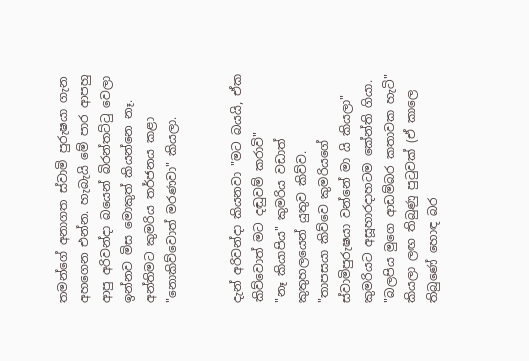තමන්ගේ අනාගත ස්වාමි පුරුෂයා ගැන අහගෙන එන්න. හැබැයි මේ පාර ආපහු ආපු අරිවන්දා බයෙන් බිරන්තට්ටු වෙලා ඉන්නව මිස මොකුත් කියන්නෙ නෑ.
අන්තිමට කුමරිය තර්ජනය කළා "නොකිව්වොත් මරණවා" කියලා.


දැන් අරිවන්දා කියනවා "මට බයයි, ඒක කිව්වොත් මට දඬුවම් කරාවි"
"නෑ කියාපිය" කුමරිය වඩාත් කුතුහලයෙන් යුතුව කිව්ව.
"තාපසයා කිව්වෙ කුමරියගේ ස්වාමිපුරුෂයා වන්නේ මා යි කියලා"
කුමරියට අසූහාරදාහටම කේන්ති ගියා.
"බලපිය මුගෙ ආඩම්බර කතාවක හැටි" කියලා ලඟ තිබුණු පුටුවක් (ඒ කාලෙ තිබුණේ හොඳ බර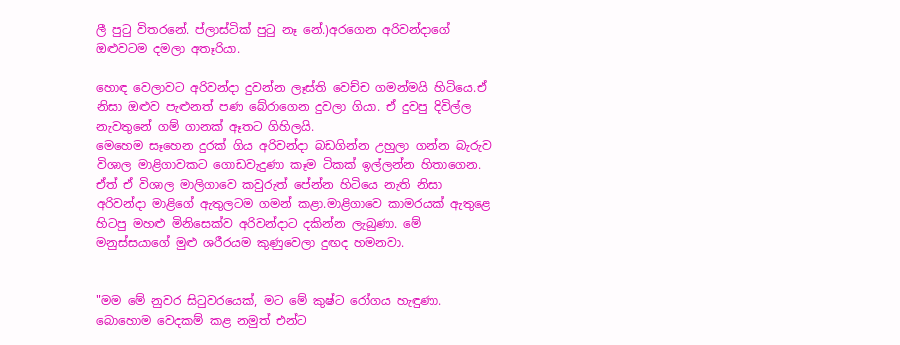ලී පුටු විතරනේ. ප්ලාස්ටික් පුටු නෑ නේ.)අරගෙන අරිවන්දාගේ ඔළුවටම දමලා අතෑරියා.

හොඳ වෙලාවට අරිවන්දා දුවන්න ලෑස්ති වෙච්ච ගමන්මයි හිටියෙ.ඒ නිසා ඔළුව පැළුනත් පණ බේරාගෙන දුවලා ගියා. ඒ දුවපු දිවිල්ල නැවතුනේ ගම් ගානක් ඈතට ගිහිලයි.
මෙහෙම සෑහෙන දුරක් ගිය අරිවන්දා බඩගින්න උහුලා ගන්න බැරුව විශාල මාළිගාවකට ගොඩවැදුණා කෑම ටිකක් ඉල්ලන්න හිතාගෙන. ඒත් ඒ විශාල මාලිගාවෙ කවුරුත් පේන්න හිටියෙ නැති නිසා අරිවන්දා මාළිගේ ඇතුලටම ගමන් කළා.මාළිගාවෙ කාමරයක් ඇතුළෙ හිටපු මහළු මිනිසෙක්ව අරිවන්දාට දකින්න ලැබුණා. මේ මනුස්සයාගේ මුළු ශරීරයම කුණුවෙලා දුඟද හමනවා.


"මම මේ නුවර සිටුවරයෙක්, මට මේ කුෂ්ට රෝගය හැඳුණා. බොහොම වෙදකම් කළ නමුත් එන්ට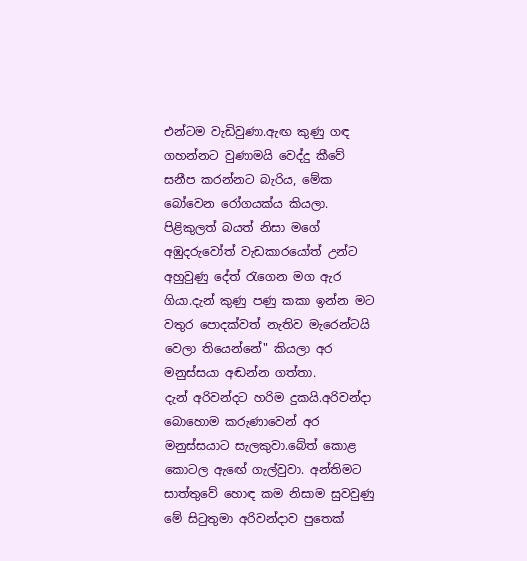එන්ටම වැඩිවුණා.ඇඟ කුණු ගඳ ගහන්නට වුණාමයි වෙද්දු කීවේ සනීප කරන්නට බැරිය, මේක බෝවෙන රෝගයක්ය කියලා. පිළිකුලත් බයත් නිසා මගේ අඹුදරුවෝත් වැඩකාරයෝත් උන්ට අහුවුණු දේත් රැගෙන මග ඇර ගියා.දැන් කුණු පණු කකා ඉන්න මට වතුර පොදක්වත් නැතිව මැරෙන්ටයි වෙලා තියෙන්නේ" කියලා අර මනුස්සයා අඬන්න ගත්තා.
දැන් අරිවන්දට හරිම දුකයි.අරිවන්දා බොහොම කරුණාවෙන් අර මනුස්සයාට සැලකුවා.බේත් කොළ කොටල ඇඟේ ගැල්වුවා. අන්තිමට සාත්තුවේ හොඳ කම නිසාම සුවවුණු මේ සිටුතුමා අරිවන්දාව පුතෙක්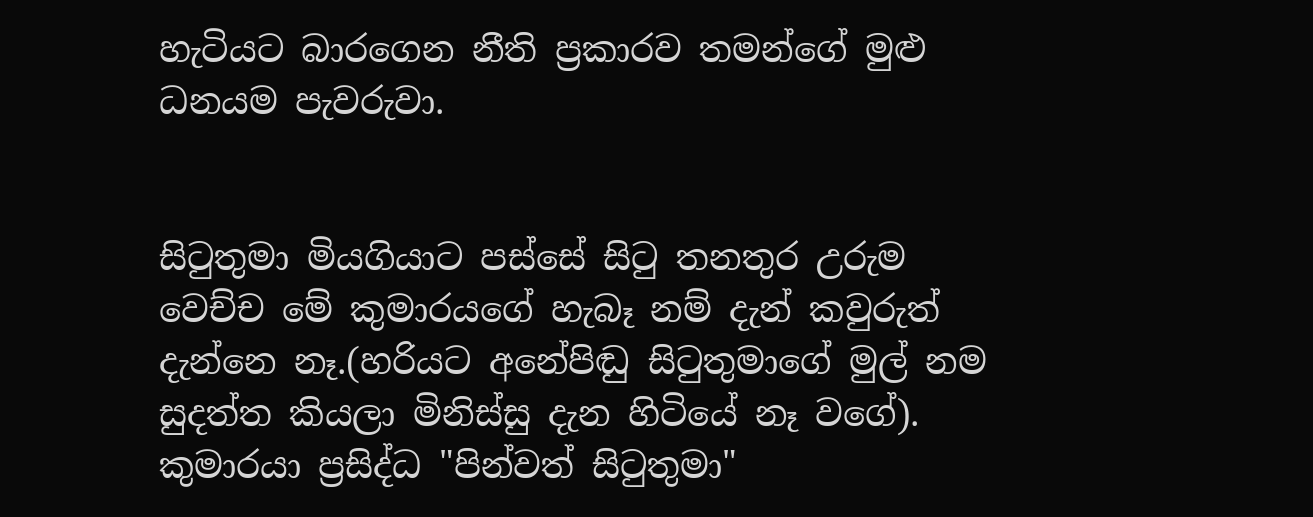හැටියට බාරගෙන නීති ප්‍රකාරව තමන්ගේ මුළු ධනයම පැවරුවා.


සිටුතුමා මියගියාට පස්සේ සිටු තනතුර උරුම වෙච්ච මේ කුමාරයගේ හැබෑ නම් දැන් කවුරුත් දැන්නෙ නෑ.(හරියට අනේපිඬු සිටුතුමාගේ මුල් නම සුදත්ත කියලා මිනිස්සු දැන හිටියේ නෑ වගේ). කුමාරයා ප්‍රසිද්ධ "පින්වත් සිටුතුමා"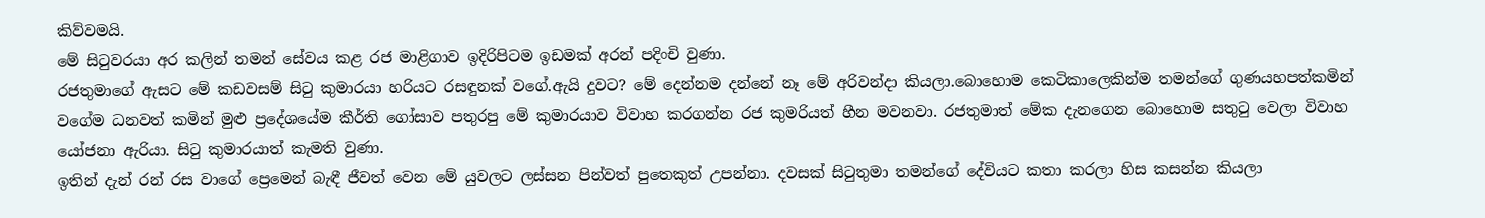කිව්වමයි.
මේ සිටුවරයා අර කලින් තමන් සේවය කළ රජ මාළිගාව ඉදිරිපිටම ඉඩමක් අරන් පදිංචි වුණා.
රජතුමාගේ ඇසට මේ කඩවසම් සිටු කුමාරයා හරියට රසඳුනක් වගේ.ඇයි දුවට? මේ දෙන්නම දන්නේ නෑ මේ අරිවන්දා කියලා.බොහොම කෙටිකාලෙකින්ම තමන්ගේ ගුණයහපත්කමින් වගේම ධනවත් කමින් මුළු ප්‍රදේශයේම කීර්ති ගෝසාව පතුරපු මේ කුමාරයාව විවාහ කරගන්න රජ කුමරියත් හීන මවනවා. රජතුමාත් මේක දැනගෙන බොහොම සතුටු වෙලා විවාහ යෝජනා ඇරියා. සිටු කුමාරයාත් කැමති වුණා.
ඉතින් දැන් රන් රස වාගේ ප්‍රෙමෙන් බැඳී ජීවත් වෙන මේ යුවලට ලස්සන පින්වත් පුතෙකුත් උපන්නා. දවසක් සිටුතුමා තමන්ගේ දේවියට කතා කරලා හිස කසන්න කියලා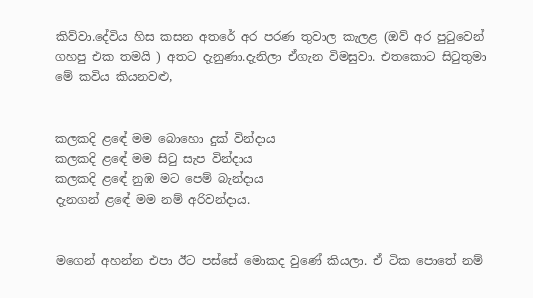කිව්වා.දේවිය හිස කසන අතරේ අර පරණ තුවාල කැලළ (ඔව් අර පුටුවෙන් ගහපු එක තමයි ) අතට දැනුණා.දැනිලා ඒගැන විමසුවා. එතකොට සිටුතුමා මේ කවිය කියනවළු,


කලකදි ළඳේ මම බොහො දුක් වින්දාය
කලකදි ළඳේ මම සිටු සැප වින්දාය
කලකදි ළඳේ නුඹ මට පෙම් බැන්දාය
දැනගන් ළඳේ මම නම් අරිවන්දාය.


මගෙන් අහන්න එපා ඊට පස්සේ මොකද වුණේ කියලා. ඒ ටික පොතේ නම්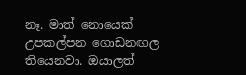නෑ. මාත් නොයෙක් උපකල්පන ගොඩනඟල තියෙනවා. ඔයාලත්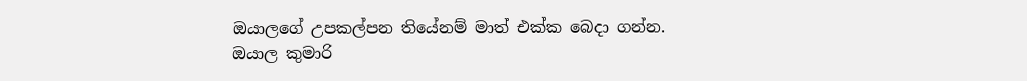ඔයාලගේ උපකල්පන තියේනම් මාත් එක්ක බෙදා ගන්න.
ඔයාල කුමාරි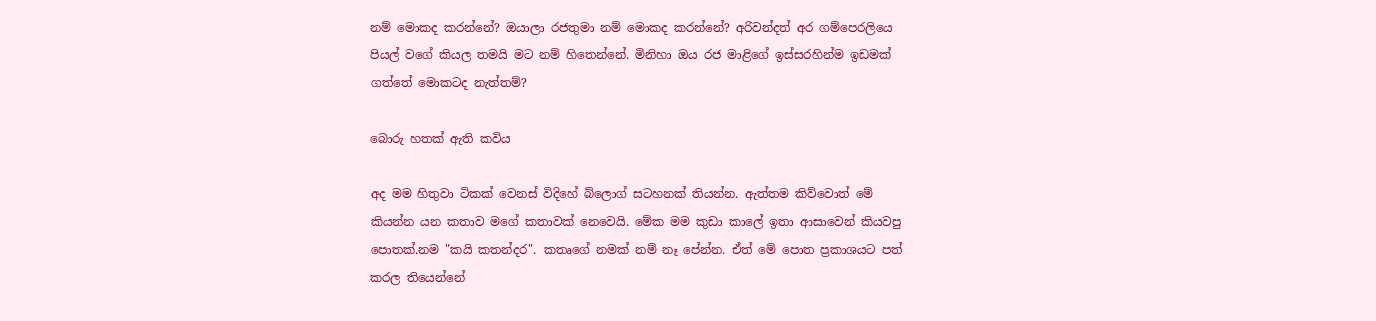නම් මොකද කරන්නේ? ඔයාලා රජතුමා නම් මොකද කරන්නේ? අරිවන්දත් අර ගම්පෙරලියෙ පියල් වගේ කියල තමයි මට නම් හිතෙන්නේ. මිනිහා ඔය රජ මාළිගේ ඉස්සරහින්ම ඉඩමක් ගත්තේ මොකටද නැත්තම්?

බොරු හතක් ඇති කවිය

අද මම හිතුවා ටිකක් වෙනස් විදිහේ බ්ලොග් සටහනක් තියන්න. ඇත්තම කිව්වොත් මේ කියන්න යන කතාව මගේ කතාවක් නෙවෙයි. මේක මම කුඩා කාලේ ඉතා ආසාවෙන් කියවපු පොතක්.නම "කයි කතන්දර". කතෘගේ නමක් නම් නෑ පේන්න. ඒත් මේ පොත ප්‍රකාශයට පත් කරල තියෙන්නේ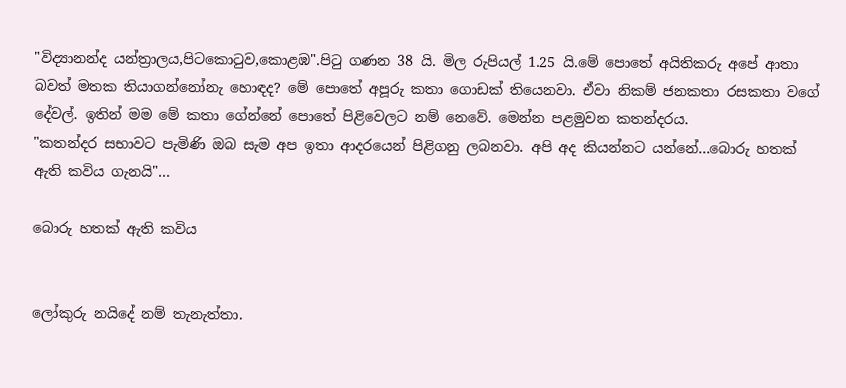"විද්‍යානන්ද යන්ත්‍රාලය,පිටකොටුව,කොළඹ".පිටු ගණන 38 යි. මිල රුපියල් 1.25 යි.මේ පොතේ අයිතිකරු අපේ ආතා බවත් මතක තියාගන්නෝනැ හොඳද? මේ පොතේ අපූරු කතා ගොඩක් තියෙනවා. ඒවා නිකම් ජනකතා රසකතා වගේ දේවල්. ඉතින් මම මේ කතා ගේන්නේ පොතේ පිළිවෙලට නම් නෙවේ. මෙන්න පළමුවන කතන්දරය.
"කතන්දර සභාවට පැමිණි ඔබ සැම අප ඉතා ආදරයෙන් පිළිගනු ලබනවා. අපි අද කියන්නට යන්නේ...බොරු හතක් ඇති කවිය ගැනයි"...

බොරු හතක් ඇති කවිය


ලෝකුරු නයිදේ නම් තැනැත්තා.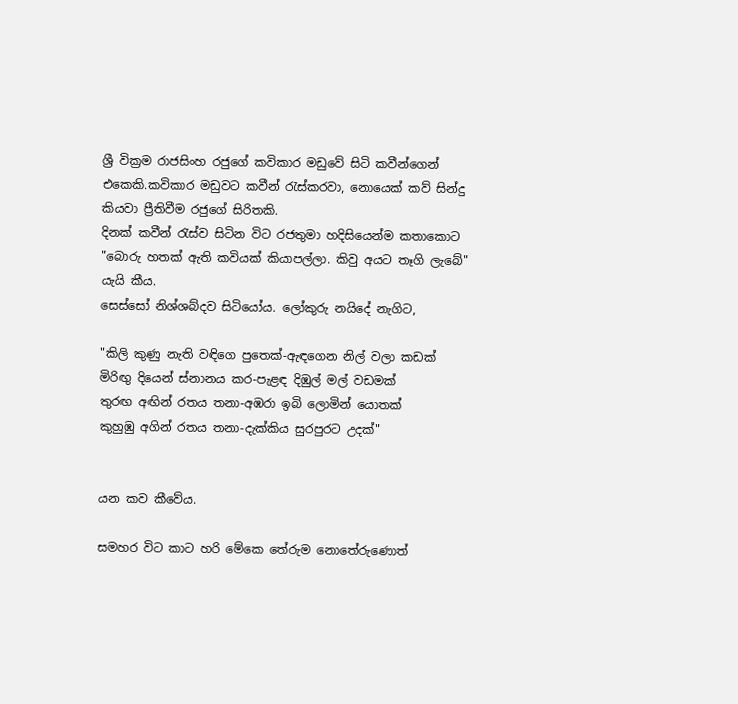ශ්‍රී වික්‍රම රාජසිංහ රජුගේ කවිකාර මඩුවේ සිටි කවීන්ගෙන් එකෙකි.කවිකාර මඩුවට කවීන් රැස්කරවා, නොයෙක් කව් සින්දු කියවා ප්‍රීතිවීම රජුගේ සිරිතකි.
දිනක් කවීන් රැස්ව සිටින විට රජතුමා හදිසියෙන්ම කතාකොට
"බොරු හතක් ඇති කවියක් කියාපල්ලා. කිවු අයට තෑගි ලැබේ" යැයි කීය.
සෙස්සෝ නිශ්ශබ්දව සිටියෝය. ලෝකුරු නයිදේ නැගිට,

"කිලි කුණු නැති වඳිගෙ පුතෙක්-ඇඳගෙන නිල් වලා කඩක්
මිරිඟු දියෙන් ස්නානය කර-පැළඳ දිඹුල් මල් වඩමක්
තුරඟ අඟින් රතය තනා-අඹරා ඉබි ලොමින් යොතක්
කුහුඹු අගින් රතය තනා-දැක්කිය සුරපුරට උදක්"


යන කව කීවේය.

සමහර විට කාට හරි මේකෙ තේරුම නොතේරුණොත්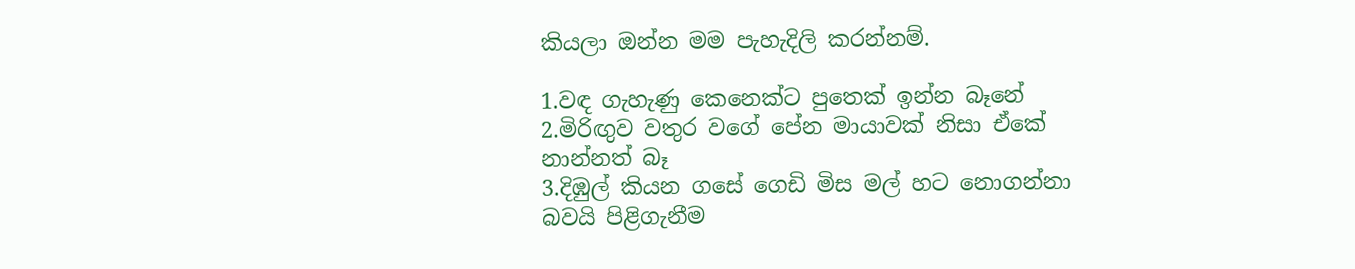කියලා ඔන්න මම පැහැදිලි කරන්නම්.

1.වඳ ගැහැණු කෙනෙක්ට පුතෙක් ඉන්න බෑනේ
2.මිරිඟුව වතුර වගේ පේන මායාවක් නිසා ඒකේ නාන්නත් බෑ
3.දිඹුල් කියන ගසේ ගෙඩි මිස මල් හට නොගන්නා බවයි පිළිගැනීම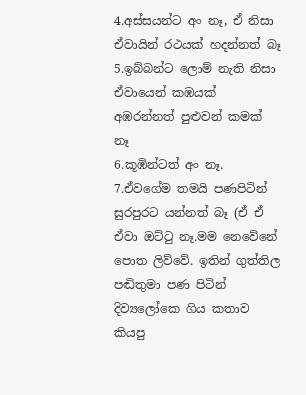4.අස්සයන්ට අං නෑ, ඒ නිසා ඒවායින් රථයක් හදන්නත් බෑ
5.ඉබ්බන්ට ලොම් නැති නිසා ඒවායෙන් කඹයක් අඹරන්නත් පුළුවන් කමක් නෑ
6.කූඹින්ටත් අං නෑ.
7.ඒවගේම තමයි පණපිටින් සුරපුරට යන්නත් බෑ (ඒ ඒ ඒවා ඔට්ටු නෑ.මම නෙවේනේ පොත ලිව්වේ. ඉතින් ගුත්තිල පඬිතුමා පණ පිටින් දිව්‍යලෝකෙ ගිය කතාව කියපු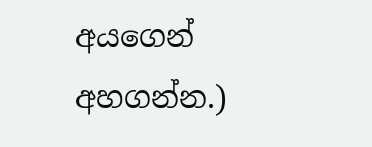අයගෙන් අහගන්න.)